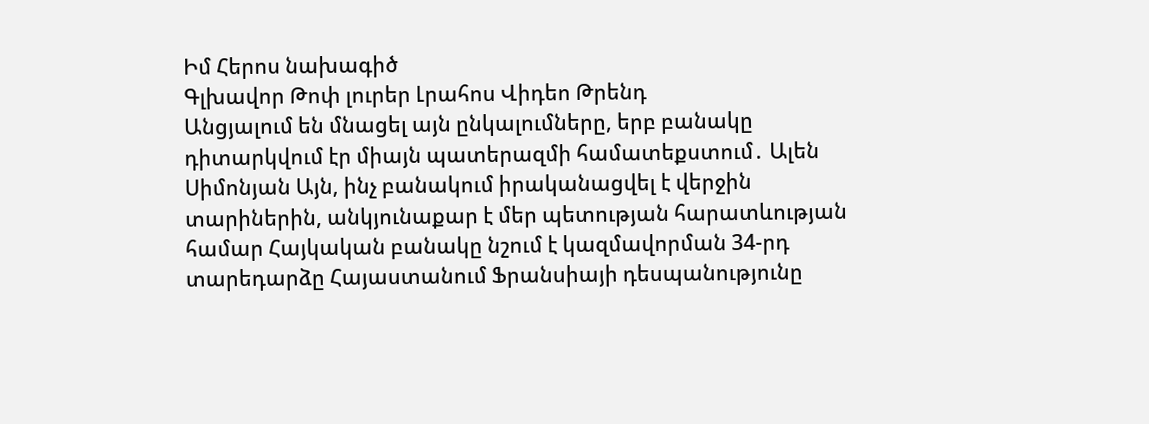Իմ Հերոս նախագիծ
Գլխավոր Թոփ լուրեր Լրահոս Վիդեո Թրենդ
Անցյալում են մնացել այն ընկալումները, երբ բանակը դիտարկվում էր միայն պատերազմի համատեքստում․ Ալեն Սիմոնյան Այն, ինչ բանակում իրականացվել է վերջին տարիներին, անկյունաքար է մեր պետության հարատևության համար Հայկական բանակը նշում է կազմավորման 34-րդ տարեդարձը Հայաստանում Ֆրանսիայի դեսպանությունը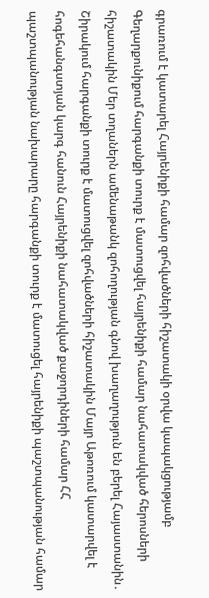գրառում է կատարել Հայրենիքի համար զոհվածների հիշատակի օրվա կապակցությամբ Գեղարքունիքում հարգանքի տուրք է մատուցվել հայրենիքի համար նահատակված հերոսների հիշատակին Մեր տղաներն ամենաթանկ զոհողության գնով խաղաղություն են բերել Հայաստանին․ Շիրակում հարգանքի տուրք է մատուցվել զոհվածների հիշատակին Մայր Աթոռում կատարվել է հոգեհանգստյան կարգ հանուն Հայրենիքի նահատակված քաջորդիների համար ՀՀ պաշտպանության նախարարը հարգանքի տուրք է մատուցել հայրենիքի պաշտպանության համար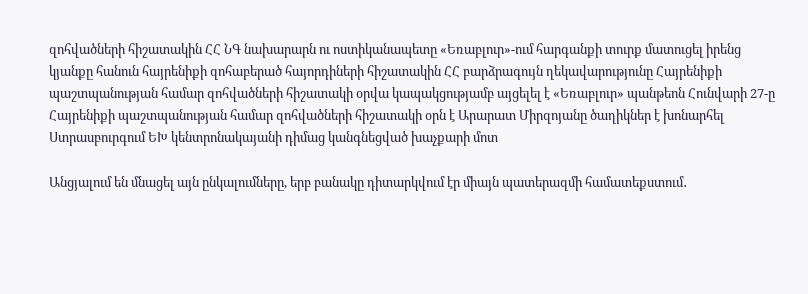զոհվածների հիշատակին ՀՀ ՆԳ նախարարն ու ոստիկանապետը «Եռաբլուր»-ում հարգանքի տուրք մատուցել իրենց կյանքը հանուն հայրենիքի զոհաբերած հայորդիների հիշատակին ՀՀ բարձրագույն ղեկավարությունը Հայրենիքի պաշտպանության համար զոհվածների հիշատակի օրվա կապակցությամբ այցելել է «Եռաբլուր» պանթեոն Հունվարի 27-ը Հայրենիքի պաշտպանության համար զոհվածների հիշատակի օրն է Արարատ Միրզոյանը ծաղիկներ է խոնարհել Ստրասբուրգում ԵԽ կենտրոնակայանի դիմաց կանգնեցված խաչքարի մոտ

Անցյալում են մնացել այն ընկալումները, երբ բանակը դիտարկվում էր միայն պատերազմի համատեքստում․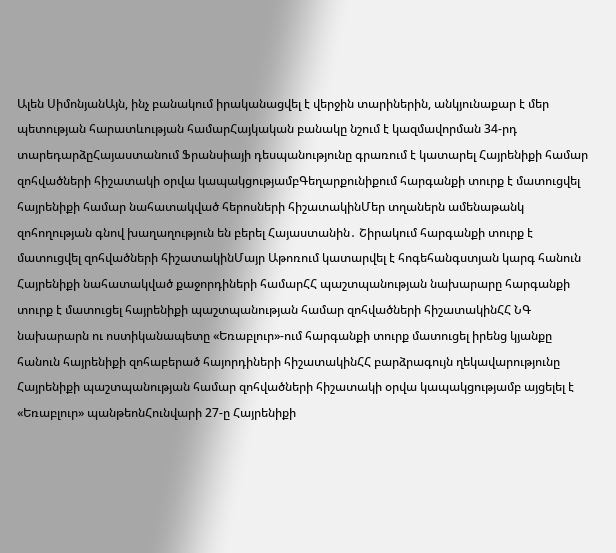Ալեն ՍիմոնյանԱյն, ինչ բանակում իրականացվել է վերջին տարիներին, անկյունաքար է մեր պետության հարատևության համարՀայկական բանակը նշում է կազմավորման 34-րդ տարեդարձըՀայաստանում Ֆրանսիայի դեսպանությունը գրառում է կատարել Հայրենիքի համար զոհվածների հիշատակի օրվա կապակցությամբԳեղարքունիքում հարգանքի տուրք է մատուցվել հայրենիքի համար նահատակված հերոսների հիշատակինՄեր տղաներն ամենաթանկ զոհողության գնով խաղաղություն են բերել Հայաստանին․ Շիրակում հարգանքի տուրք է մատուցվել զոհվածների հիշատակինՄայր Աթոռում կատարվել է հոգեհանգստյան կարգ հանուն Հայրենիքի նահատակված քաջորդիների համարՀՀ պաշտպանության նախարարը հարգանքի տուրք է մատուցել հայրենիքի պաշտպանության համար զոհվածների հիշատակինՀՀ ՆԳ նախարարն ու ոստիկանապետը «Եռաբլուր»-ում հարգանքի տուրք մատուցել իրենց կյանքը հանուն հայրենիքի զոհաբերած հայորդիների հիշատակինՀՀ բարձրագույն ղեկավարությունը Հայրենիքի պաշտպանության համար զոհվածների հիշատակի օրվա կապակցությամբ այցելել է «Եռաբլուր» պանթեոնՀունվարի 27-ը Հայրենիքի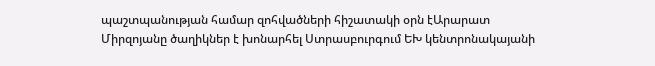պաշտպանության համար զոհվածների հիշատակի օրն էԱրարատ Միրզոյանը ծաղիկներ է խոնարհել Ստրասբուրգում ԵԽ կենտրոնակայանի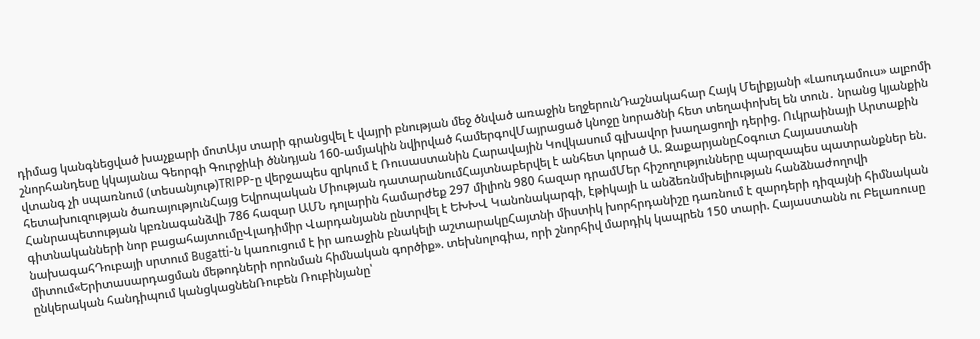դիմաց կանգնեցված խաչքարի մոտԱյս տարի գրանցվել է վայրի բնության մեջ ծնված առաջին եղջերունԴաշնակահար Հայկ Մելիքյանի «Լաուդամուս» ալբոմի շնորհանդեսը կկայանա Գեորգի Գուրջիևի ծննդյան 160-ամյակին նվիրված համերգովՄայրացած կնոջը նորածնի հետ տեղափոխել են տուն․ նրանց կյանքին վտանգ չի սպառնում (տեսանյութ)TRIPP-ը վերջապես զրկում է Ռուսաստանին Հարավային Կովկասում գլխավոր խաղացողի դերից. Ուկրաինայի Արտաքին հետախուզության ծառայությունՀայց Եվրոպական Միության դատարանումՀայտնաբերվել է անհետ կորած Ա. ԶաքարյանըՀօգուտ Հայաստանի Հանրապետության կբռնագանձվի 786 հազար ԱՄՆ դոլարին համարժեք 297 միլիոն 980 հազար դրամՄեր հիշողությունները պարզապես պատրանքներ են. գիտնականների նոր բացահայտումըՎլադիմիր Վարդանյանն ընտրվել է ԵԽԽՎ Կանոնակարգի, էթիկայի և անձեռնմխելիության հանձնաժողովի նախագահԴուբայի սրտում Bugatti-ն կառուցում է իր առաջին բնակելի աշտարակըՀայտնի միստիկ խորհրդանիշը դառնում է զարդերի դիզայնի հիմնական միտում«Երիտասարդացման մեթոդների որոնման հիմնական գործիք». տեխնոլոգիա, որի շնորհիվ մարդիկ կապրեն 150 տարի. Հայաստանն ու Բելառուսը ընկերական հանդիպում կանցկացնենՌուբեն Ռուբինյանը՝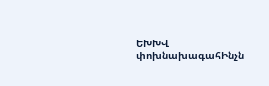ԵԽԽՎ փոխնախագահԻնչն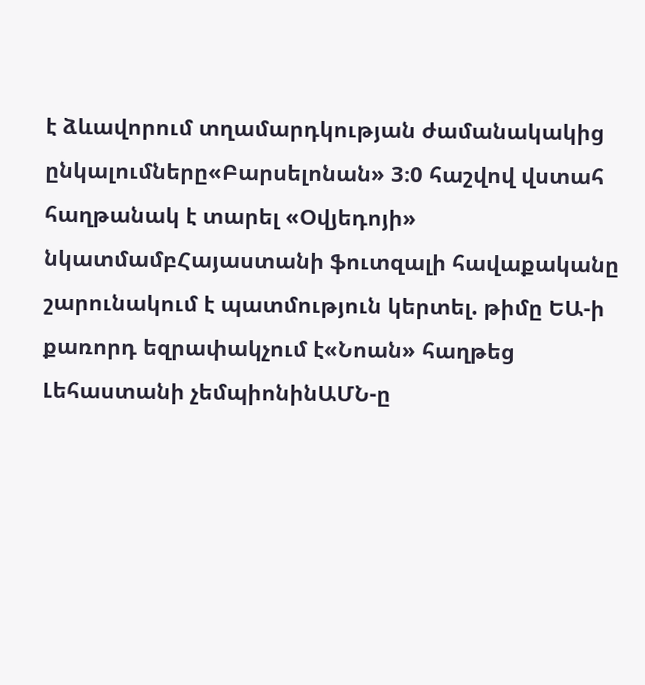է ձևավորում տղամարդկության ժամանակակից ընկալումները«Բարսելոնան» 3։0 հաշվով վստահ հաղթանակ է տարել «Օվյեդոյի» նկատմամբՀայաստանի ֆուտզալի հավաքականը շարունակում է պատմություն կերտել. թիմը ԵԱ-ի քառորդ եզրափակչում է«Նոան» հաղթեց Լեհաստանի չեմպիոնինԱՄՆ-ը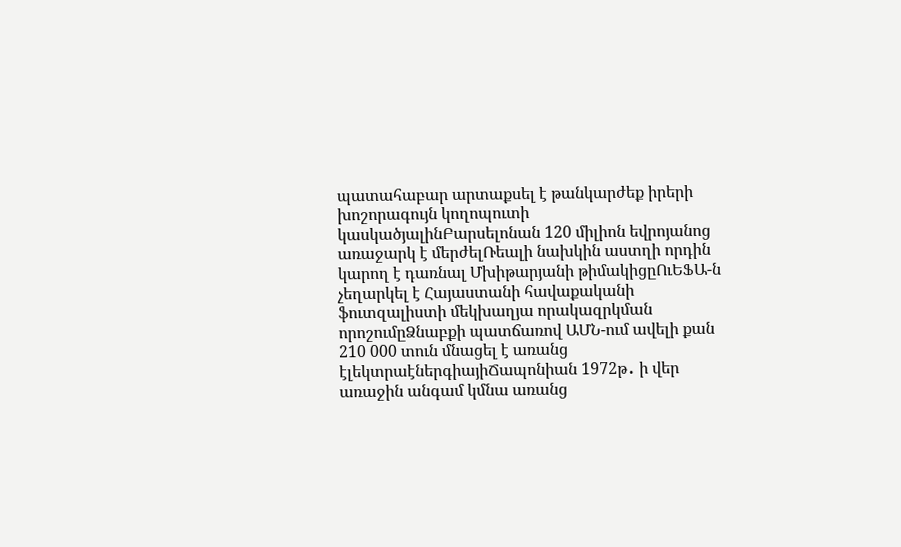պատահաբար արտաքսել է թանկարժեք իրերի խոշորագույն կողոպուտի կասկածյալինԲարսելոնան 120 միլիոն եվրոյանոց առաջարկ է մերժելՌեալի նախկին աստղի որդին կարող է դառնալ Մխիթարյանի թիմակիցըՈւԵՖԱ-ն չեղարկել է Հայաստանի հավաքականի ֆուտզալիստի մեկխաղյա որակազրկման որոշումըՁնաբքի պատճառով ԱՄՆ-ում ավելի քան 210 000 տուն մնացել է առանց էլեկտրաէներգիայիՃապոնիան 1972թ․ ի վեր առաջին անգամ կմնա առանց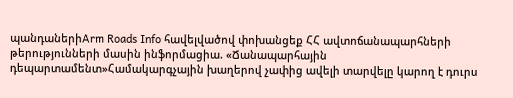պանդաներիArm Roads Info հավելվածով փոխանցեք ՀՀ ավտոճանապարհների թերությունների մասին ինֆորմացիա. «Ճանապարհային դեպարտամենտ»Համակարգչային խաղերով չափից ավելի տարվելը կարող է դուրս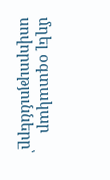մղել օգտակար սովորությունները՝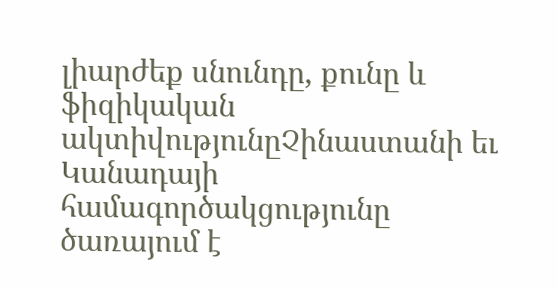լիարժեք սնունդը, քունը և ֆիզիկական ակտիվությունըՉինաստանի եւ Կանադայի համագործակցությունը ծառայում է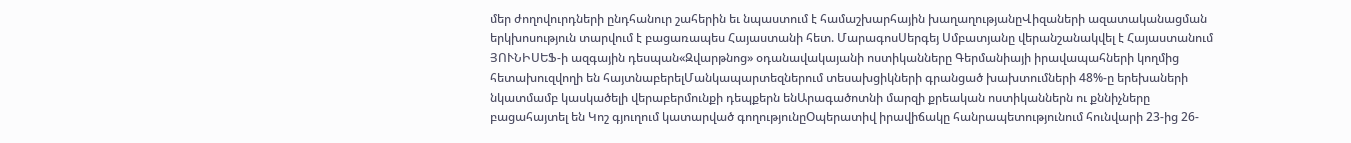մեր ժողովուրդների ընդհանուր շահերին եւ նպաստում է համաշխարհային խաղաղությանըՎիզաների ազատականացման երկխոսություն տարվում է բացառապես Հայաստանի հետ. ՄարագոսՍերգեյ Սմբատյանը վերանշանակվել է Հայաստանում ՅՈՒՆԻՍԵՖ-ի ազգային դեսպան«Զվարթնոց» օդանավակայանի ոստիկանները Գերմանիայի իրավապահների կողմից հետախուզվողի են հայտնաբերելՄանկապարտեզներում տեսախցիկների գրանցած խախտումների 48%-ը երեխաների նկատմամբ կասկածելի վերաբերմունքի դեպքերն ենԱրագածոտնի մարզի քրեական ոստիկաններն ու քննիչները բացահայտել են Կոշ գյուղում կատարված գողությունըՕպերատիվ իրավիճակը հանրապետությունում հունվարի 23-ից 26-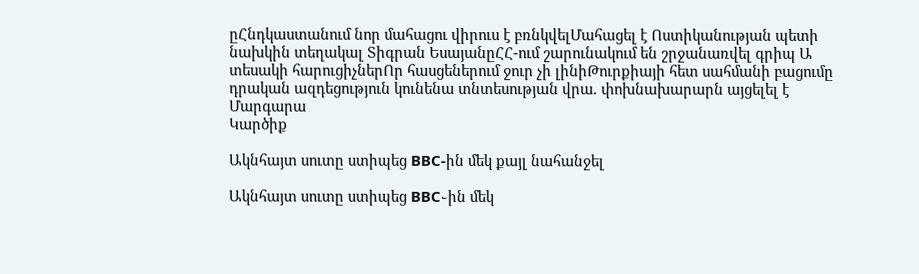ըՀնդկաստանում նոր մահացու վիրուս է բռնկվելՄահացել է Ոստիկանության պետի նախկին տեղակալ Տիգրան ԵսայանըՀՀ-ում շարունակում են շրջանառվել գրիպ Ա տեսակի հարուցիչներՈր հասցեներում ջուր չի լինիԹուրքիայի հետ սահմանի բացումը դրական ազդեցություն կունենա տնտեսության վրա. փոխնախարարն այցելել է Մարգարա
Կարծիք

Ակնհայտ սուտը ստիպեց BBC-ին մեկ քայլ նահանջել

Ակնհայտ սուտը ստիպեց BBC֊ին մեկ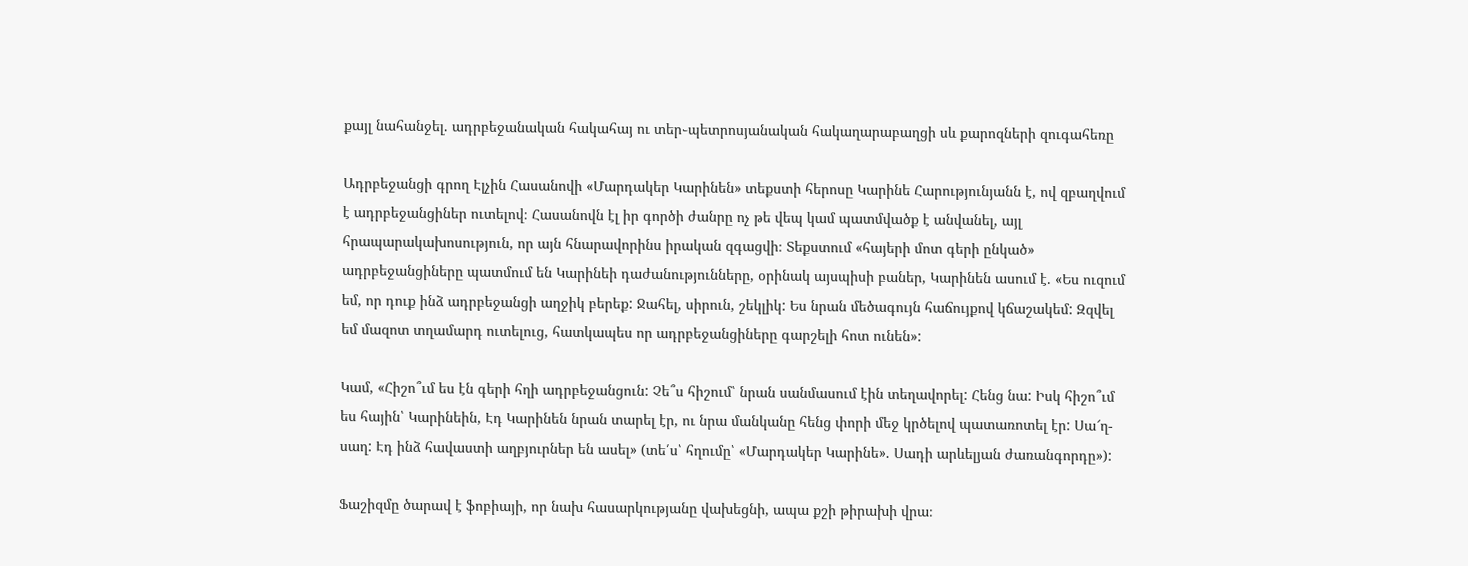քայլ նահանջել. ադրբեջանական հակահայ ու տեր֊պետրոսյանական հակաղարաբաղցի սև քարոզների զուգահեռը

Ադրբեջանցի գրող Էլչին Հասանովի «Մարդակեր Կարինեն» տեքստի հերոսը Կարինե Հարությունյանն է, ով զբաղվում է ադրբեջանցիներ ուտելով։ Հասանովն էլ իր գործի ժանրը ոչ թե վեպ կամ պատմվածք է անվանել, այլ հրապարակախոսություն, որ այն հնարավորինս իրական զգացվի։ Տեքստում «հայերի մոտ գերի ընկած» ադրբեջանցիները պատմում են Կարինեի դաժանությունները, օրինակ այսպիսի բաներ, Կարինեն ասում է. «Ես ուզում եմ, որ դուք ինձ ադրբեջանցի աղջիկ բերեք: Ջահել, սիրուն, շեկլիկ: Ես նրան մեծագույն հաճույքով կճաշակեմ: Զզվել եմ մազոտ տղամարդ ուտելուց, հատկապես որ ադրբեջանցիները գարշելի հոտ ունեն»:

Կամ, «Հիշո՞ւմ ես էն գերի հղի ադրբեջանցուն: Չե՞ս հիշում՝ նրան սանմասում էին տեղավորել: Հենց նա: Իսկ հիշո՞ւմ ես հային՝ Կարինեին, Էդ Կարինեն նրան տարել էր, ու նրա մանկանը հենց փորի մեջ կրծելով պատառոտել էր: Սա՜ղ-սաղ: Էդ ինձ հավաստի աղբյուրներ են ասել» (տե՛ս՝ հղումը՝ «Մարդակեր Կարինե». Սադի արևելյան ժառանգորդը»):

Ֆաշիզմը ծարավ է ֆոբիայի, որ նախ հասարկությանը վախեցնի, ապա քշի թիրախի վրա։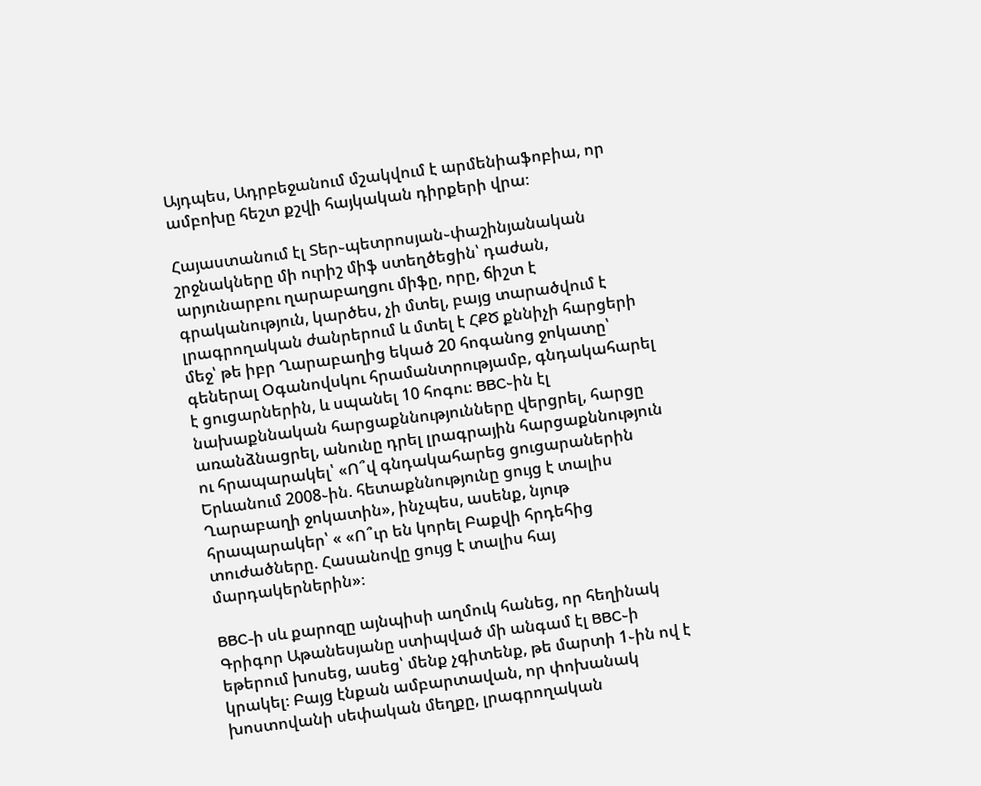Այդպես, Ադրբեջանում մշակվում է արմենիաֆոբիա, որ ամբոխը հեշտ քշվի հայկական դիրքերի վրա։

Հայաստանում էլ Տեր֊պետրոսյան֊փաշինյանական շրջնակները մի ուրիշ միֆ ստեղծեցին՝ դաժան, արյունարբու ղարաբաղցու միֆը, որը, ճիշտ է գրականություն, կարծես, չի մտել, բայց տարածվում է լրագրողական ժանրերում և մտել է ՀՔԾ քննիչի հարցերի մեջ՝ թե իբր Ղարաբաղից եկած 20 հոգանոց ջոկատը՝ գեներալ Օգանովսկու հրամանտրությամբ, գնդակահարել է ցուցարներին, և սպանել 10 հոգու։ BBC֊ին էլ նախաքննական հարցաքննությունները վերցրել, հարցը առանձնացրել, անունը դրել լրագրային հարցաքննություն ու հրապարակել՝ «Ո՞վ գնդակահարեց ցուցարաներին Երևանում 2008֊ին. հետաքննությունը ցույց է տալիս Ղարաբաղի ջոկատին», ինչպես, ասենք, նյութ հրապարակեր՝ « «Ո՞ւր են կորել Բաքվի հրդեհից տուժածները. Հասանովը ցույց է տալիս հայ մարդակերներին»։

BBC-ի սև քարոզը այնպիսի աղմուկ հանեց, որ հեղինակ Գրիգոր Աթանեսյանը ստիպված մի անգամ էլ BBC֊ի եթերում խոսեց, ասեց՝ մենք չգիտենք, թե մարտի 1֊ին ով է կրակել։ Բայց էնքան ամբարտավան, որ փոխանակ խոստովանի սեփական մեղքը, լրագրողական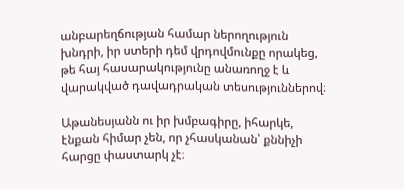անբարեղճության համար ներողություն խնդրի, իր ստերի դեմ վրդովմունքը որակեց, թե հայ հասարակությունը անառողջ է և վարակված դավադրական տեսություններով։

Աթանեսյանն ու իր խմբագիրը, իհարկե, էնքան հիմար չեն, որ չհասկանան՝ քննիչի հարցը փաստարկ չէ։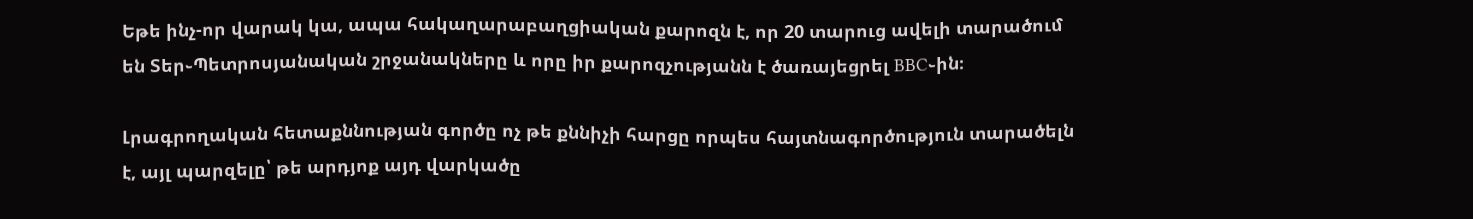Եթե ինչ-որ վարակ կա, ապա հակաղարաբաղցիական քարոզն է, որ 20 տարուց ավելի տարածում են Տեր֊Պետրոսյանական շրջանակները և որը իր քարոզչությանն է ծառայեցրել BBC֊ին։

Լրագրողական հետաքննության գործը ոչ թե քննիչի հարցը որպես հայտնագործություն տարածելն է, այլ պարզելը՝ թե արդյոք այդ վարկածը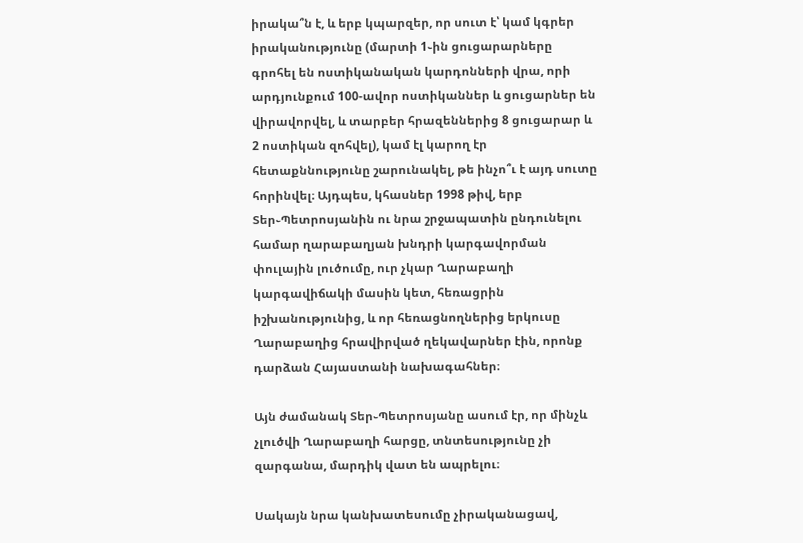իրակա՞ն է, և երբ կպարզեր, որ սուտ է՝ կամ կգրեր իրականությունը (մարտի 1֊ին ցուցարարները գրոհել են ոստիկանական կարդոնների վրա, որի արդյունքում 100-ավոր ոստիկաններ և ցուցարներ են վիրավորվել, և տարբեր հրազեններից 8 ցուցարար և 2 ոստիկան զոհվել), կամ էլ կարող էր հետաքննությունը շարունակել, թե ինչո՞ւ է այդ սուտը հորինվել։ Այդպես, կհասներ 1998 թիվ, երբ Տեր֊Պետրոսյանին ու նրա շրջապատին ընդունելու համար ղարաբաղյան խնդրի կարգավորման փուլային լուծումը, ուր չկար Ղարաբաղի կարգավիճակի մասին կետ, հեռացրին իշխանությունից, և որ հեռացնողներից երկուսը Ղարաբաղից հրավիրված ղեկավարներ էին, որոնք դարձան Հայաստանի նախագահներ։

Այն ժամանակ Տեր֊Պետրոսյանը ասում էր, որ մինչև չլուծվի Ղարաբաղի հարցը, տնտեսությունը չի զարգանա, մարդիկ վատ են ապրելու։

Սակայն նրա կանխատեսումը չիրականացավ,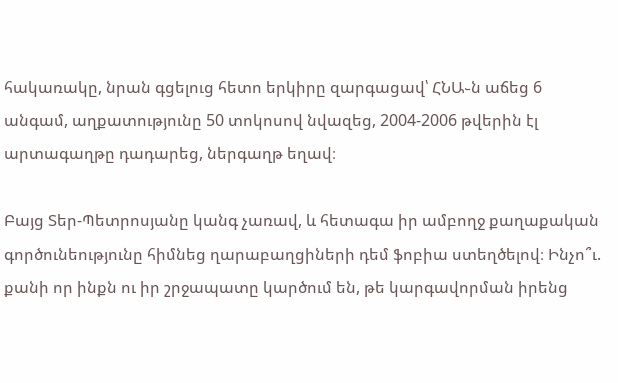հակառակը, նրան գցելուց հետո երկիրը զարգացավ՝ ՀՆԱ֊ն աճեց 6 անգամ, աղքատությունը 50 տոկոսով նվազեց, 2004-2006 թվերին էլ արտագաղթը դադարեց, ներգաղթ եղավ։

Բայց Տեր-Պետրոսյանը կանգ չառավ, և հետագա իր ամբողջ քաղաքական գործունեությունը հիմնեց ղարաբաղցիների դեմ ֆոբիա ստեղծելով։ Ինչո՞ւ. քանի որ ինքն ու իր շրջապատը կարծում են, թե կարգավորման իրենց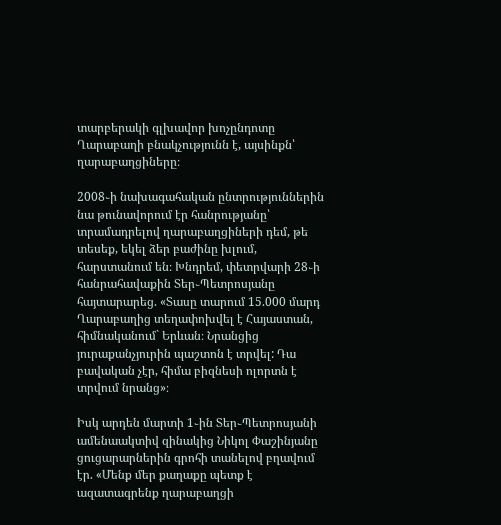տարբերակի գլխավոր խոչընդոտը Ղարաբաղի բնակչությունն է, այսինքն՝ ղարաբաղցիները։

2008֊ի նախագահական ընտրություններին նա թունավորում էր հանրությանը՝ տրամադրելով ղարաբաղցիների դեմ, թե տեսեք, եկել ձեր բաժինը խլում, հարստանում են։ Խնդրեմ, փետրվարի 28֊ի հանրահավաքին Տեր֊Պետրոսյանը հայտարարեց. «Տասը տարում 15.000 մարդ Ղարաբաղից տեղափոխվել է Հայաստան, հիմնականում` Երևան։ Նրանցից յուրաքանչյուրին պաշտոն է տրվել: Դա բավական չէր, հիմա բիզնեսի ոլորտն է տրվում նրանց»։

Իսկ արդեն մարտի 1֊ին Տեր֊Պետրոսյանի ամենաակտիվ զինակից Նիկոլ Փաշինյանը ցուցարարներին գրոհի տանելով բղավում էր. «Մենք մեր քաղաքը պետք է ազատագրենք ղարաբաղցի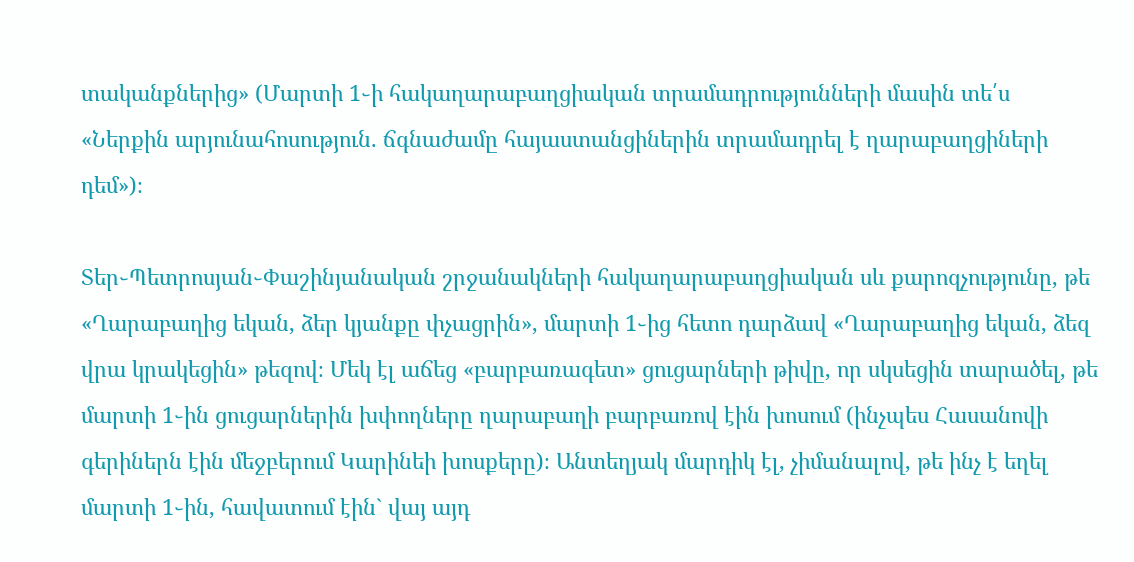տականքներից» (Մարտի 1֊ի հակաղարաբաղցիական տրամադրությունների մասին տե՛ս «Ներքին արյունահոսություն. ճգնաժամը հայաստանցիներին տրամադրել է ղարաբաղցիների դեմ»)։

Տեր֊Պետրոսյան֊Փաշինյանական շրջանակների հակաղարաբաղցիական սև քարոզչությունը, թե «Ղարաբաղից եկան, ձեր կյանքը փչացրին», մարտի 1֊ից հետո դարձավ «Ղարաբաղից եկան, ձեզ վրա կրակեցին» թեզով։ Մեկ էլ աճեց «բարբառագետ» ցուցարների թիվը, որ սկսեցին տարածել, թե մարտի 1֊ին ցուցարներին խփողները ղարաբաղի բարբառով էին խոսում (ինչպես Հասանովի գերիներն էին մեջբերում Կարինեի խոսքերը)։ Անտեղյակ մարդիկ էլ, չիմանալով, թե ինչ է եղել մարտի 1֊ին, հավատում էին` վայ այդ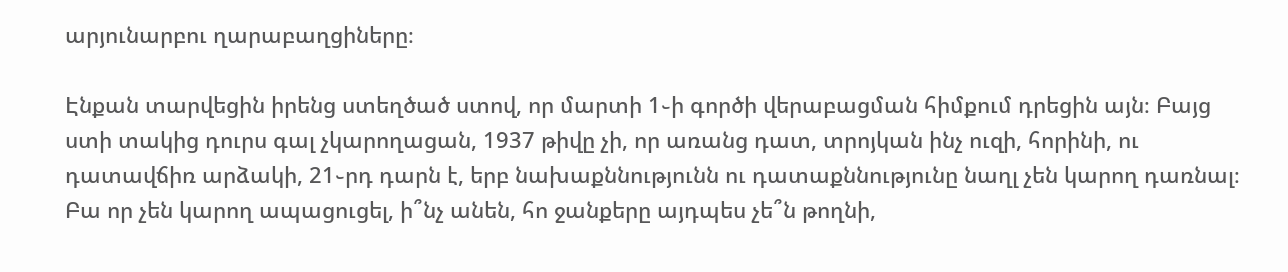արյունարբու ղարաբաղցիները։

Էնքան տարվեցին իրենց ստեղծած ստով, որ մարտի 1֊ի գործի վերաբացման հիմքում դրեցին այն։ Բայց ստի տակից դուրս գալ չկարողացան, 1937 թիվը չի, որ առանց դատ, տրոյկան ինչ ուզի, հորինի, ու դատավճիռ արձակի, 21֊րդ դարն է, երբ նախաքննությունն ու դատաքննությունը նաղլ չեն կարող դառնալ։ Բա որ չեն կարող ապացուցել, ի՞նչ անեն, հո ջանքերը այդպես չե՞ն թողնի,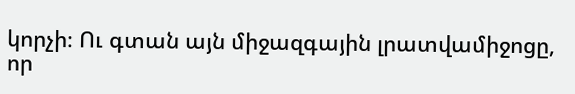կորչի։ Ու գտան այն միջազգային լրատվամիջոցը, որ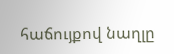հաճույքով նաղլը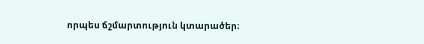որպես ճշմարտություն կտարածեր։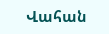Վահան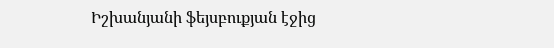Իշխանյանի ֆեյսբուքյան էջից